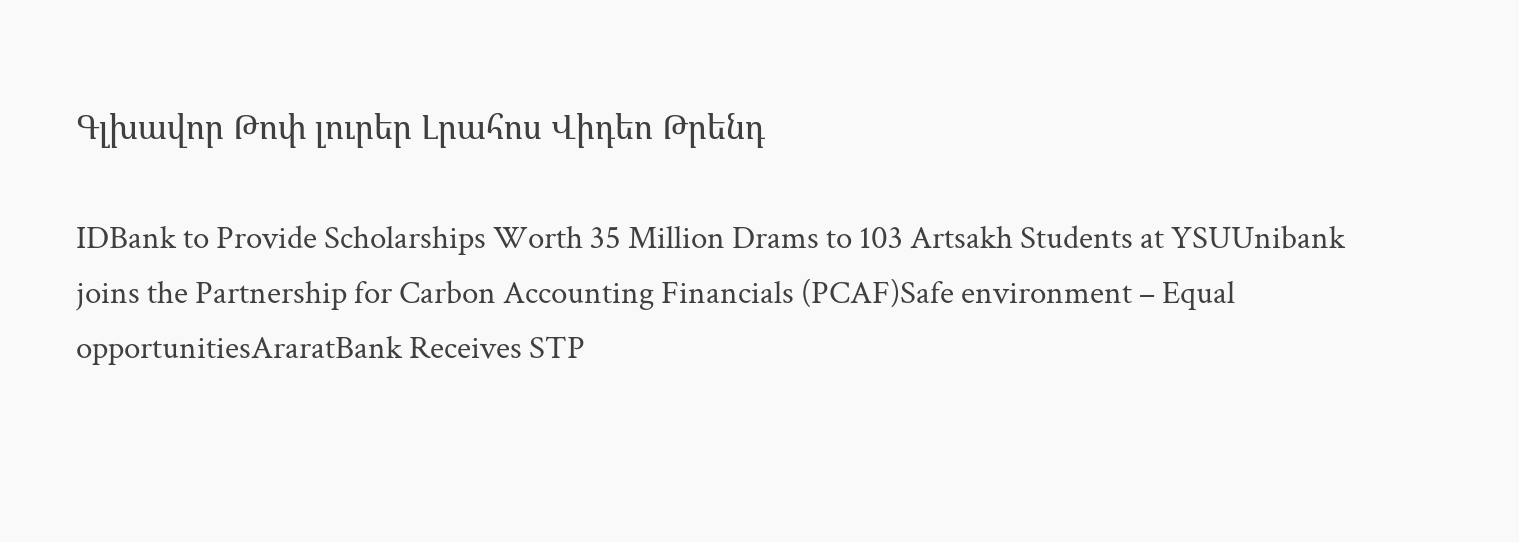Գլխավոր Թոփ լուրեր Լրահոս Վիդեո Թրենդ

IDBank to Provide Scholarships Worth 35 Million Drams to 103 Artsakh Students at YSUUnibank joins the Partnership for Carbon Accounting Financials (PCAF)Safe environment – Equal opportunitiesAraratBank Receives STP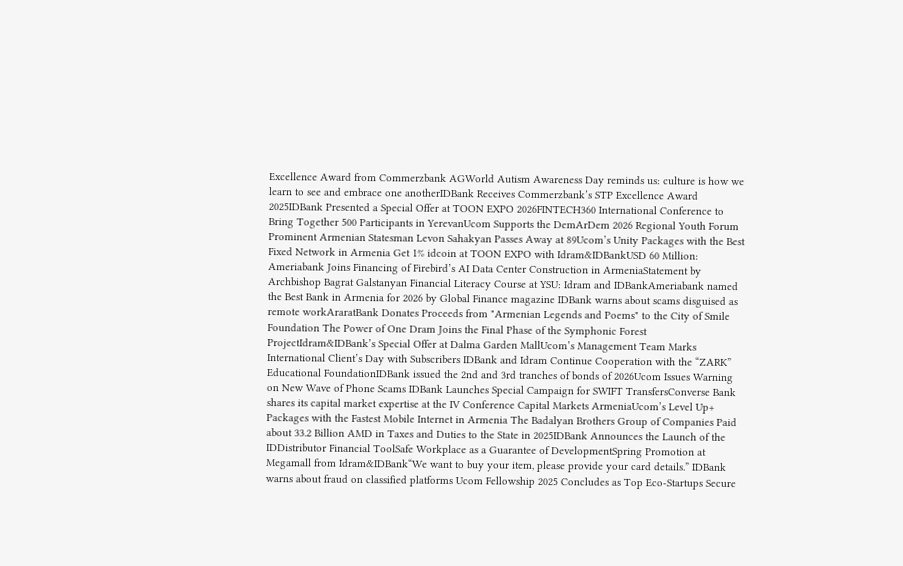Excellence Award from Commerzbank AGWorld Autism Awareness Day reminds us: culture is how we learn to see and embrace one anotherIDBank Receives Commerzbank’s STP Excellence Award 2025IDBank Presented a Special Offer at TOON EXPO 2026FINTECH360 International Conference to Bring Together 500 Participants in YerevanUcom Supports the DemArDem 2026 Regional Youth Forum Prominent Armenian Statesman Levon Sahakyan Passes Away at 89Ucom’s Unity Packages with the Best Fixed Network in Armenia Get 1% idcoin at TOON EXPO with Idram&IDBankUSD 60 Million: Ameriabank Joins Financing of Firebird’s AI Data Center Construction in ArmeniaStatement by Archbishop Bagrat Galstanyan Financial Literacy Course at YSU: Idram and IDBankAmeriabank named the Best Bank in Armenia for 2026 by Global Finance magazine IDBank warns about scams disguised as remote workAraratBank Donates Proceeds from "Armenian Legends and Poems" to the City of Smile Foundation The Power of One Dram Joins the Final Phase of the Symphonic Forest ProjectIdram&IDBank’s Special Offer at Dalma Garden MallUcom’s Management Team Marks International Client’s Day with Subscribers IDBank and Idram Continue Cooperation with the “ZARK” Educational FoundationIDBank issued the 2nd and 3rd tranches of bonds of 2026Ucom Issues Warning on New Wave of Phone Scams IDBank Launches Special Campaign for SWIFT TransfersConverse Bank shares its capital market expertise at the IV Conference Capital Markets ArmeniaUcom’s Level Up+ Packages with the Fastest Mobile Internet in Armenia The Badalyan Brothers Group of Companies Paid about 33.2 Billion AMD in Taxes and Duties to the State in 2025IDBank Announces the Launch of the IDDistributor Financial ToolSafe Workplace as a Guarantee of DevelopmentSpring Promotion at Megamall from Idram&IDBank“We want to buy your item, please provide your card details.” IDBank warns about fraud on classified platforms Ucom Fellowship 2025 Concludes as Top Eco-Startups Secure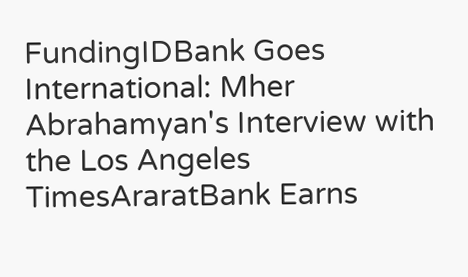FundingIDBank Goes International: Mher Abrahamyan's Interview with the Los Angeles TimesAraratBank Earns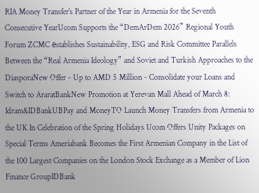RIA Money Transfer’s Partner of the Year in Armenia for the Seventh Consecutive YearUcom Supports the “DemArDem 2026” Regional Youth Forum ZCMC еstablishes Sustainability, ESG and Risk Committee Parallels Between the “Real Armenia Ideology” and Soviet and Turkish Approaches to the DiasporaNew Offer - Up to AMD 5 Million - Consolidate your Loans and Switch to AraratBankNew Promotion at Yerevan Mall Ahead of March 8: Idram&IDBankUBPay and MoneyTO Launch Money Transfers from Armenia to the UK In Celebration of the Spring Holidays Ucom Offers Unity Packages on Special Terms Ameriabank Becomes the First Armenian Company in the List of the 100 Largest Companies on the London Stock Exchange as a Member of Lion Finance GroupIDBank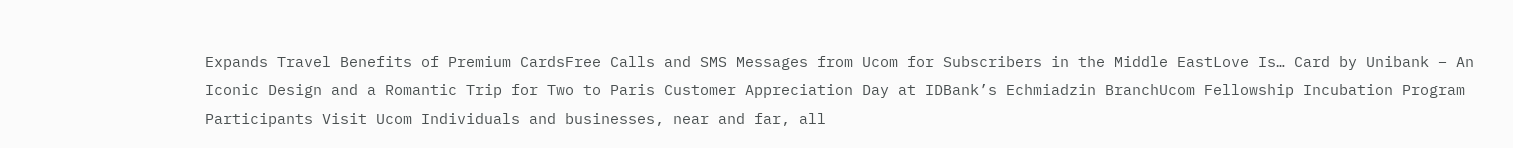Expands Travel Benefits of Premium CardsFree Calls and SMS Messages from Ucom for Subscribers in the Middle EastLove Is… Card by Unibank – An Iconic Design and a Romantic Trip for Two to Paris Customer Appreciation Day at IDBank’s Echmiadzin BranchUcom Fellowship Incubation Program Participants Visit Ucom Individuals and businesses, near and far, all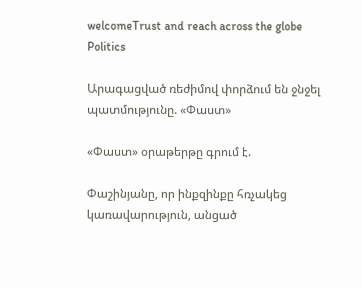welcomeTrust and reach across the globe
Politics

Արագացված ռեժիմով փորձում են ջնջել պատմությունը. «Փաստ»

«Փաստ» օրաթերթը գրում է.

Փաշինյանը, որ ինքզինքը հռչակեց կառավարություն, անցած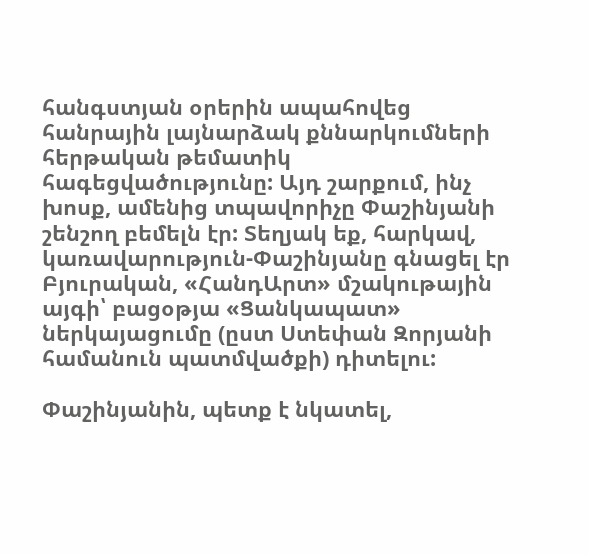հանգստյան օրերին ապահովեց հանրային լայնարձակ քննարկումների հերթական թեմատիկ հագեցվածությունը: Այդ շարքում, ինչ խոսք, ամենից տպավորիչը Փաշինյանի շենշող բեմելն էր: Տեղյակ եք, հարկավ, կառավարություն-Փաշինյանը գնացել էր Բյուրական, «ՀանդԱրտ» մշակութային այգի՝ բացօթյա «Ցանկապատ» ներկայացումը (ըստ Ստեփան Զորյանի համանուն պատմվածքի) դիտելու:

Փաշինյանին, պետք է նկատել,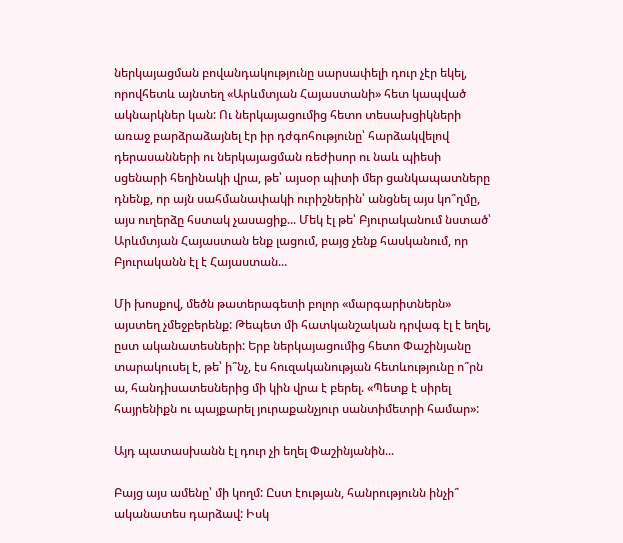ներկայացման բովանդակությունը սարսափելի դուր չէր եկել, որովհետև այնտեղ «Արևմտյան Հայաստանի» հետ կապված ակնարկներ կան: Ու ներկայացումից հետո տեսախցիկների առաջ բարձրաձայնել էր իր դժգոհությունը՝ հարձակվելով դերասանների ու ներկայացման ռեժիսոր ու նաև պիեսի սցենարի հեղինակի վրա, թե՝ այսօր պիտի մեր ցանկապատները դնենք, որ այն սահմանափակի ուրիշներին՝ անցնել այս կո՞ղմը, այս ուղերձը հստակ չասացիք... Մեկ էլ թե՝ Բյուրականում նստած՝ Արևմտյան Հայաստան ենք լացում, բայց չենք հասկանում, որ Բյուրականն էլ է Հայաստան...

Մի խոսքով, մեծն թատերագետի բոլոր «մարգարիտներն» այստեղ չմեջբերենք: Թեպետ մի հատկանշական դրվագ էլ է եղել, ըստ ականատեսների: Երբ ներկայացումից հետո Փաշինյանը տարակուսել է, թե՝ ի՞նչ, էս հուզականության հետևությունը ո՞րն ա, հանդիսատեսներից մի կին վրա է բերել. «Պետք է սիրել հայրենիքն ու պայքարել յուրաքանչյուր սանտիմետրի համար»:

Այդ պատասխանն էլ դուր չի եղել Փաշինյանին...

Բայց այս ամենը՝ մի կողմ: Ըստ էության, հանրությունն ինչի՞ ականատես դարձավ: Իսկ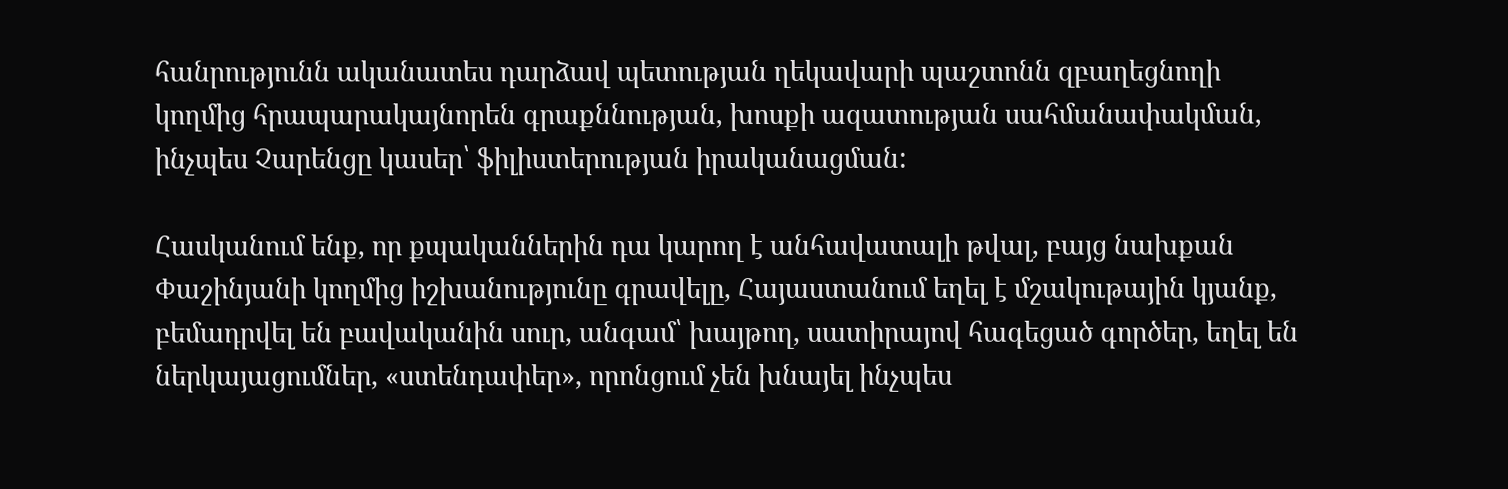հանրությունն ականատես դարձավ պետության ղեկավարի պաշտոնն զբաղեցնողի կողմից հրապարակայնորեն գրաքննության, խոսքի ազատության սահմանափակման, ինչպես Չարենցը կասեր՝ ֆիլիստերության իրականացման:

Հասկանում ենք, որ քպականներին դա կարող է անհավատալի թվալ, բայց նախքան Փաշինյանի կողմից իշխանությունը գրավելը, Հայաստանում եղել է մշակութային կյանք, բեմադրվել են բավականին սուր, անգամ՝ խայթող, սատիրայով հագեցած գործեր, եղել են ներկայացումներ, «ստենդափեր», որոնցում չեն խնայել ինչպես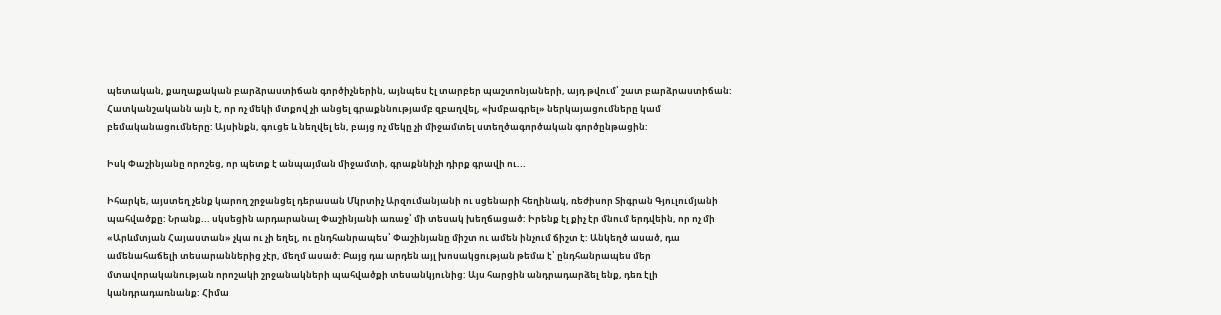պետական, քաղաքական բարձրաստիճան գործիչներին, այնպես էլ տարբեր պաշտոնյաների, այդ թվում՝ շատ բարձրաստիճան: Հատկանշականն այն է, որ ոչ մեկի մտքով չի անցել գրաքննությամբ զբաղվել, «խմբագրել» ներկայացումները կամ բեմականացումները: Այսինքն, գուցե և նեղվել են, բայց ոչ մեկը չի միջամտել ստեղծագործական գործընթացին:

Իսկ Փաշինյանը որոշեց, որ պետք է անպայման միջամտի, գրաքննիչի դիրք գրավի ու...

Իհարկե, այստեղ չենք կարող շրջանցել դերասան Մկրտիչ Արզումանյանի ու սցենարի հեղինակ, ռեժիսոր Տիգրան Գյուլումյանի պահվածքը: Նրանք... սկսեցին արդարանալ Փաշինյանի առաջ՝ մի տեսակ խեղճացած: Իրենք էլ քիչ էր մնում երդվեին, որ ոչ մի «Արևմտյան Հայաստան» չկա ու չի եղել, ու ընդհանրապես՝ Փաշինյանը միշտ ու ամեն ինչում ճիշտ է: Անկեղծ ասած, դա ամենահաճելի տեսարաններից չէր, մեղմ ասած: Բայց դա արդեն այլ խոսակցության թեմա է՝ ընդհանրապես մեր մտավորականության որոշակի շրջանակների պահվածքի տեսանկյունից: Այս հարցին անդրադարձել ենք, դեռ էլի կանդրադառնանք: Հիմա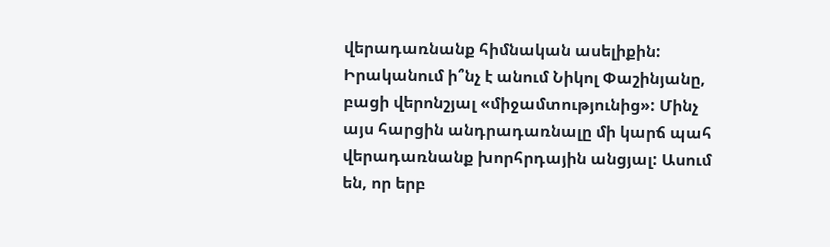վերադառնանք հիմնական ասելիքին: Իրականում ի՞նչ է անում Նիկոլ Փաշինյանը, բացի վերոնշյալ «միջամտությունից»: Մինչ այս հարցին անդրադառնալը մի կարճ պահ վերադառնանք խորհրդային անցյալ: Ասում են, որ երբ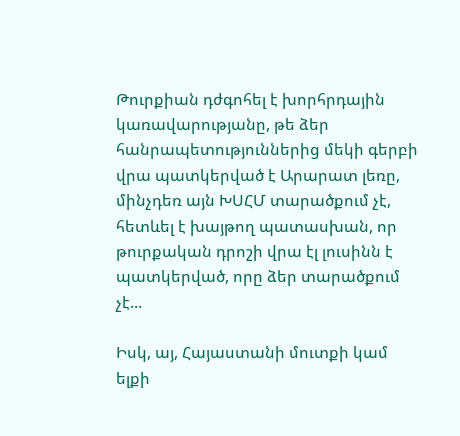Թուրքիան դժգոհել է խորհրդային կառավարությանը, թե ձեր հանրապետություններից մեկի գերբի վրա պատկերված է Արարատ լեռը, մինչդեռ այն ԽՍՀՄ տարածքում չէ, հետևել է խայթող պատասխան, որ թուրքական դրոշի վրա էլ լուսինն է պատկերված, որը ձեր տարածքում չէ...

Իսկ, այ, Հայաստանի մուտքի կամ ելքի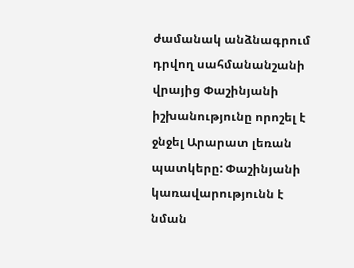ժամանակ անձնագրում դրվող սահմանանշանի վրայից Փաշինյանի իշխանությունը որոշել է ջնջել Արարատ լեռան պատկերը: Փաշինյանի կառավարությունն է նման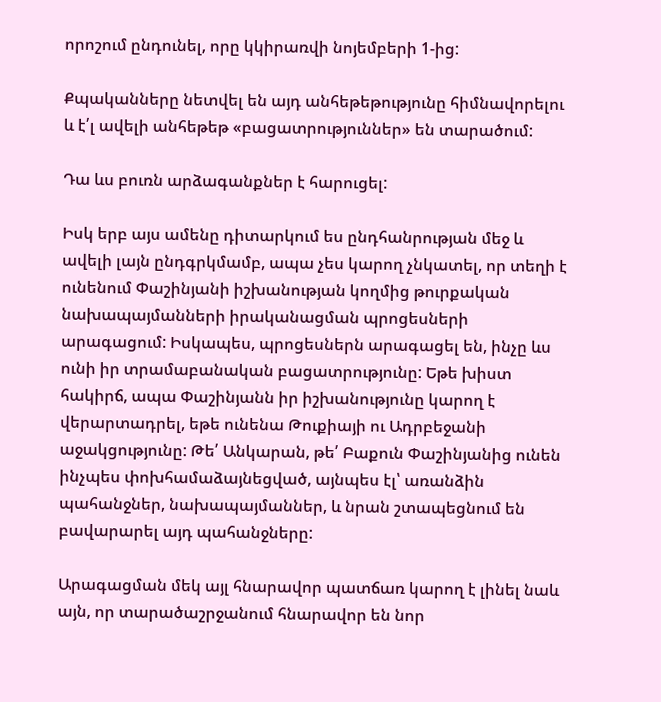որոշում ընդունել, որը կկիրառվի նոյեմբերի 1-ից:

Քպականները նետվել են այդ անհեթեթությունը հիմնավորելու և է՛լ ավելի անհեթեթ «բացատրություններ» են տարածում:

Դա ևս բուռն արձագանքներ է հարուցել:

Իսկ երբ այս ամենը դիտարկում ես ընդհանրության մեջ և ավելի լայն ընդգրկմամբ, ապա չես կարող չնկատել, որ տեղի է ունենում Փաշինյանի իշխանության կողմից թուրքական նախապայմանների իրականացման պրոցեսների արագացում: Իսկապես, պրոցեսներն արագացել են, ինչը ևս ունի իր տրամաբանական բացատրությունը: Եթե խիստ հակիրճ, ապա Փաշինյանն իր իշխանությունը կարող է վերարտադրել, եթե ունենա Թուքիայի ու Ադրբեջանի աջակցությունը: Թե՛ Անկարան, թե՛ Բաքուն Փաշինյանից ունեն ինչպես փոխհամաձայնեցված, այնպես էլ՝ առանձին պահանջներ, նախապայմաններ, և նրան շտապեցնում են բավարարել այդ պահանջները:

Արագացման մեկ այլ հնարավոր պատճառ կարող է լինել նաև այն, որ տարածաշրջանում հնարավոր են նոր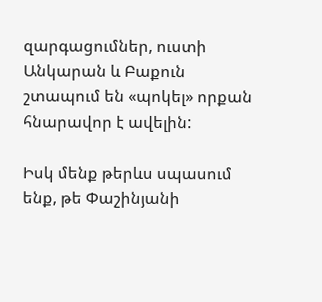զարգացումներ, ուստի Անկարան և Բաքուն շտապում են «պոկել» որքան հնարավոր է ավելին:

Իսկ մենք թերևս սպասում ենք, թե Փաշինյանի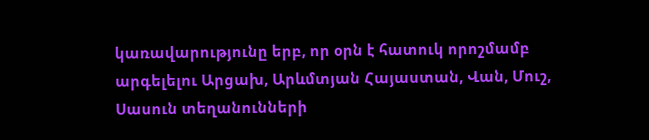կառավարությունը երբ, որ օրն է հատուկ որոշմամբ արգելելու Արցախ, Արևմտյան Հայաստան, Վան, Մուշ, Սասուն տեղանունների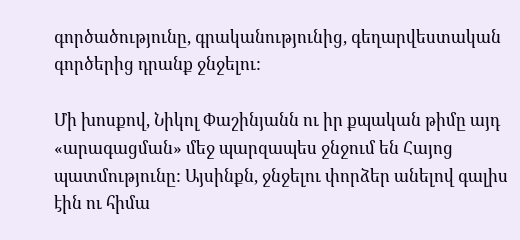գործածությունը, գրականությունից, գեղարվեստական գործերից դրանք ջնջելու:

Մի խոսքով, Նիկոլ Փաշինյանն ու իր քպական թիմը այդ «արագացման» մեջ պարզապես ջնջում են Հայոց պատմությունը: Այսինքն, ջնջելու փորձեր անելով գալիս էին ու հիմա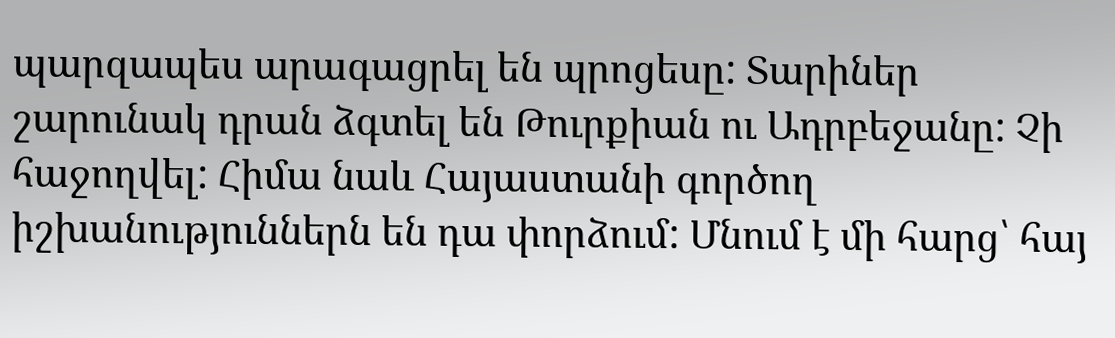պարզապես արագացրել են պրոցեսը: Տարիներ շարունակ դրան ձգտել են Թուրքիան ու Ադրբեջանը: Չի հաջողվել: Հիմա նաև Հայաստանի գործող իշխանություններն են դա փորձում: Մնում է մի հարց՝ հայ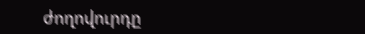ժողովուրդը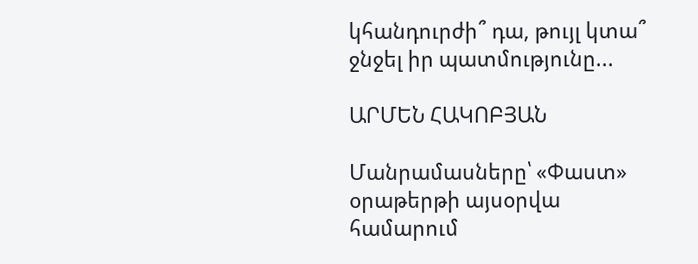կհանդուրժի՞ դա, թույլ կտա՞ ջնջել իր պատմությունը...

ԱՐՄԵՆ ՀԱԿՈԲՅԱՆ

Մանրամասները՝ «Փաստ» օրաթերթի այսօրվա համարում